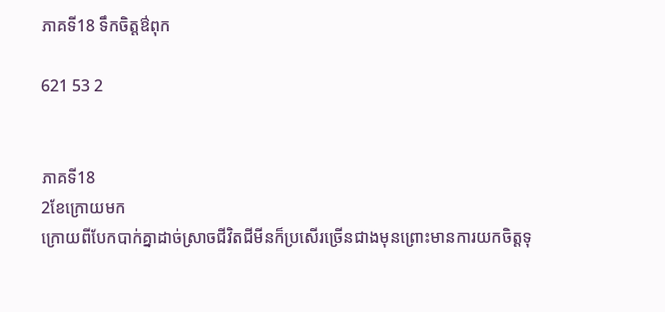ភាគទី18 ទឹកចិត្តឳពុក

621 53 2


ភាគទី18
2ខែក្រោយមក
ក្រោយពីបែកបាក់គ្នាដាច់ស្រាចជីវិតជីមីនក៏ប្រសើរច្រើនជាងមុនព្រោះមានការយកចិត្តទុ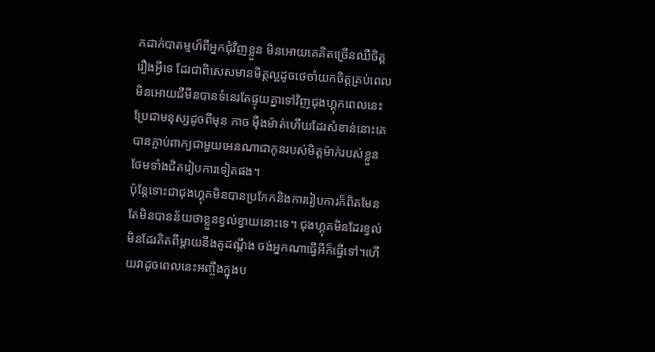កដាក់បាតម្មហ៏ពីអ្នកជុំវិញខ្លួន មិនអោយគេគិតច្រើនឈឺចិត្តរឿងអ្វីទេ ដែរជាពិសេសមានមិត្តល្អដូចថេចាំយកចិត្តគ្រប់ពេលមិនអោយជីមីនបានទំនេរតែផ្ទុយគ្នាទៅវិញជុងហ្គុកពេលនេះប្រែជាមនុស្សដូចពីមុន កាច មុឺងម៉ាត់ហើយដែរសំខាន់នោះគេបានភ្ចាប់ពាក្យជាមួយអេនណាជាកូនរបស់មិត្តម៉ាក់របស់ខ្លួនថែមទាំងជិតរៀបការទៀតផង។
ប៉ុន្តែទោះជាជុងហ្គុគមិនបានប្រកែកនិងការរៀបការក៏ពិតមែនតែមិនបានន័យថាខ្លួនខ្វល់ខ្វាយនោះទេ។ ជុងហ្គុគមិនដែរខ្វល់មិនដែរគិតពីម្ដាយនឹងគូដណ្ដឹង ចង់អ្នកណាធ្វើអីក៏ធ្វើទៅ។ហើយវាដូចពេលនេះអញ្ចឹងក្នុងប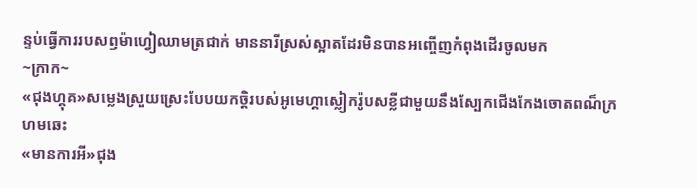ន្ទប់ធ្វើការរបសឭម៉ាហ្វៀឈាមត្រជាក់ មាននារីស្រស់ស្អាតដែរមិនបានអញ្ចើញកំពុងដើរចូលមក
~ក្រាក~
«ជុងហ្គុគ»សម្លេងស្រួយស្រេះបែបយកចិ្តរបស់អូមេហ្គាស្លៀករ៉ូបសខ្លីជាមួយនឹងស្បែកជើងកែងចោតពណ៏ក្រហមឆេះ
«មានការអី»ជុង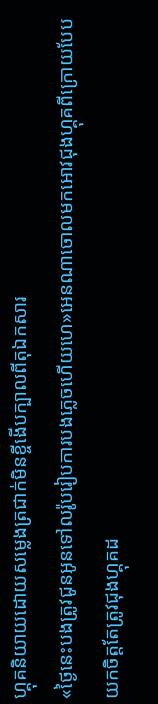ហ្គុគនិយាយដោយសម្លេងត្រជាក់មិនខ្ចីងើបក្បាលពីតុឯកសារ
«ថ្ងៃនេះបងត្រូវជូនអូនទៅលរ៉ូបរៀបការបងភ្លេចហើយហេ»អេនណាចោលមកអោវជុងហ្គុគពីក្រោយបែបយកចិត្តតែត្រូវជុងហ្គុគដ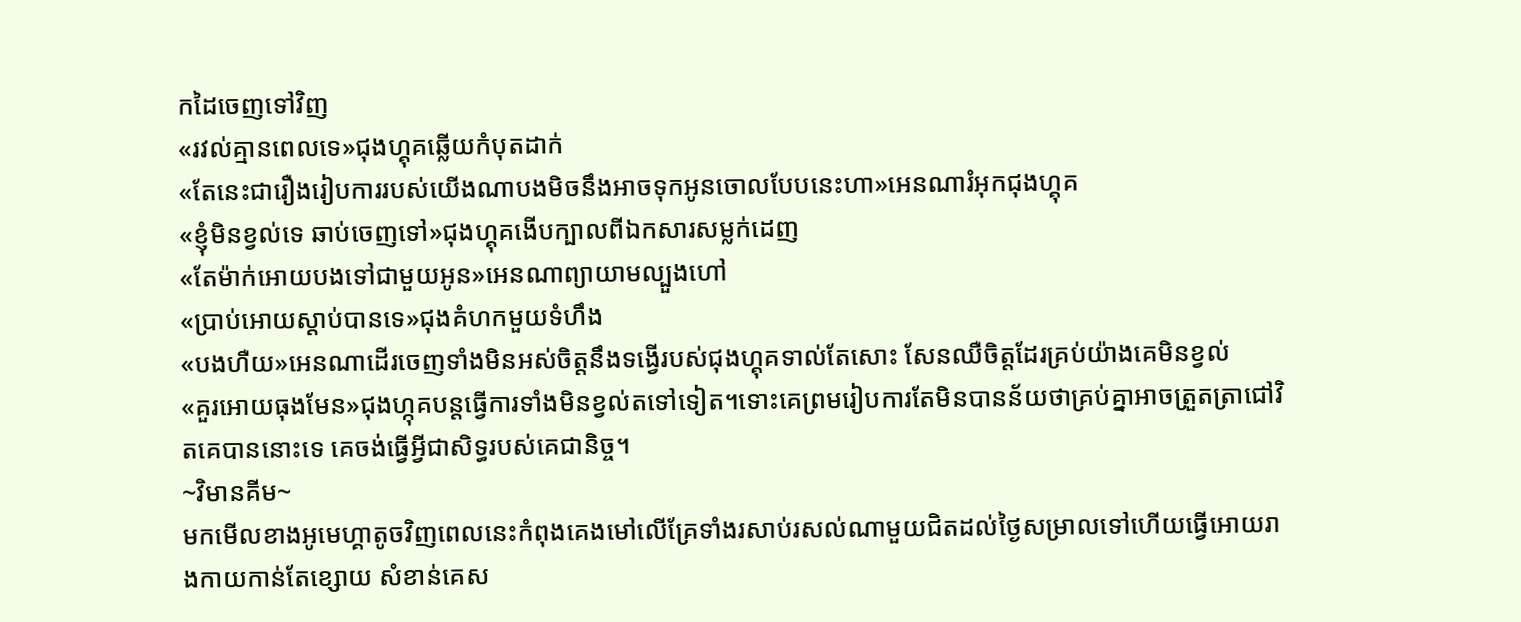កដៃចេញទៅវិញ
«រវល់គ្មានពេលទេ»ជុងហ្គុគឆ្លើយកំបុតដាក់
«តែនេះជារឿងរៀបការរបស់យើងណាបងមិចនឹងអាចទុកអូនចោលបែបនេះហា»អេនណារំអុកជុងហ្គុគ
«ខ្ញុំមិនខ្វល់ទេ ឆាប់ចេញទៅ»ជុងហ្គុគងើបក្បាលពីឯកសារសម្លក់ដេញ
«តែម៉ាក់អោយបងទៅជាមួយអូន»អេនណាព្យាយាមល្បួងហៅ
«ប្រាប់អោយស្ដាប់បានទេ»ជុងគំហកមួយទំហឹង
«បងហឺយ»អេនណាដើរចេញទាំងមិនអស់ចិត្តនឹងទង្វើរបស់ជុងហ្គុគទាល់តែសោះ សែនឈឺចិត្តដែរគ្រប់យ៉ាងគេមិនខ្វល់
«គួរអោយធុងមែន»ជុងហ្កុគបន្តធ្វើការទាំងមិនខ្វល់តទៅទៀត។ទោះគេព្រមរៀបការតែមិនបានន័យថាគ្រប់គ្នាអាចត្រួតត្រាជៅវិតគេបាននោះទេ គេចង់ធ្វើអ្វីជាសិទ្ធរបស់គេជានិច្ច។
~វិមានគីម~
មកមើលខាងអូមេហ្គាតូចវិញពេលនេះកំពុងគេងមៅលើគ្រែទាំងរសាប់រសល់ណាមួយជិតដល់ថ្ងៃសម្រាលទៅហើយធ្វើអោយរាងកាយកាន់តែខ្សោយ សំខាន់គេស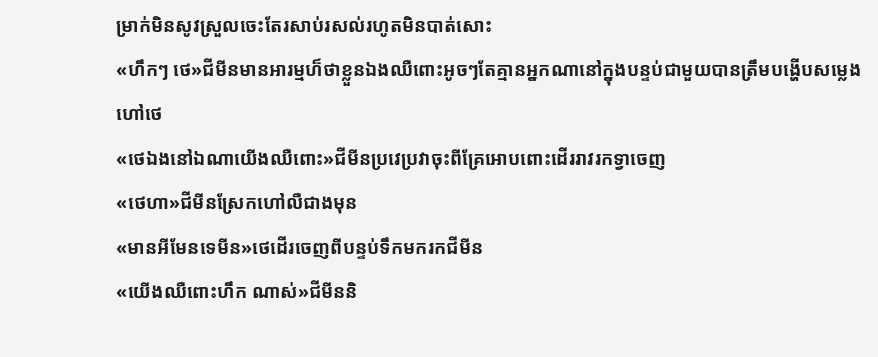ម្រាក់មិនសូវស្រួលចេះតែរសាប់រសល់រហូតមិនបាត់សោះ
«ហឹកៗ ថេ»ជីមីនមានអារម្មហ៏ថាខ្លួនឯងឈឺពោះអូចៗតែគ្មានអ្នកណានៅក្នុងបន្ទប់ជាមួយបានត្រឹមបង្ហើបសម្លេងហៅថេ
«ថេឯងនៅឯណាយើងឈឺពោះ»ជីមីនប្រវេប្រវាចុះពីគ្រែអោបពោះដើររាវរកទ្វាចេញ
«ថេហា»ជីមីនស្រែកហៅលឺជាងមុន
«មានអីមែនទេមីន»ថេដើរចេញពីបន្ទប់ទឹកមករកជីមីន
«យើងឈឺពោះហឹក ណាស់»ជីមីននិ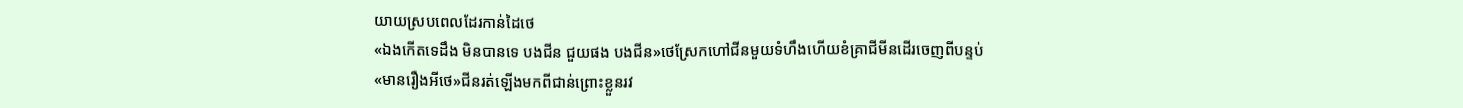យាយស្របពេលដែរកាន់ដៃថេ
«ឯងកើតទេដឹង មិនបានទេ បងជីន ជួយផង បងជីន»ថេស្រែកហៅជីនមួយទំហឹងហើយខំគ្រាជីមីនដើរចេញពីបន្ទប់
«មានរឿងអីថេ»ជីនរត់ឡើងមកពីជាន់ព្រោះខ្លួនរវ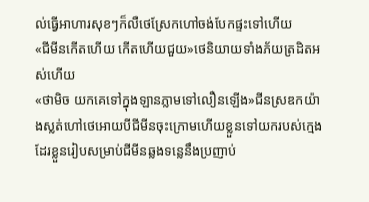ល់ធ្វើអាហារសុខៗក៏លឺថេស្រែកហៅចង់បែកផ្ទះទៅហើយ
«ជីមីនកើតហើយ កើតហើយជួយ»ថេនិយាយទាំងភ័យត្រដិតអស់ហើយ
«ថាមិច យកគេទៅក្នុងឡានភ្លាមទៅលឿនឡើង»ជីនស្រឌកយ៉ាងស្លត់ហៅថេអោយបីជីមីនចុះក្រោមហើយខ្លួនទៅយករបស់ក្មេងដែរខ្លួនរៀបសម្រាប់ជីមីនឆ្លងទន្លេនឹងប្រញាប់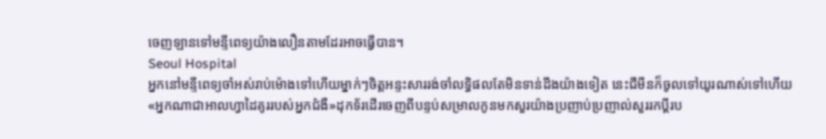ចេញឡានទៅមន្ទីពេទ្យយ៉ាងលឿនតាមដែរអាចធ្វើបាន។
Seoul Hospital
អ្នកនៅមន្ទីពេទ្យចាំអស់រាប់ម៉ោងទៅហើយម្នាក់ៗចិត្តអន្ទះសាររង់ចាំលទ្ធិផលតែមិនទាន់ដឹងយ៉ាងទៀត នេះជីមីនក៏ចូលទៅយូរណាស់ទៅហើយ
«អ្នកណាជាអាលហ្វាដៃគូររបស់អ្នកជំងឺ»ដុកទ័រដើរចេញពីបន្ទប់សម្រាលកូនមកសួរយ៉ាងប្រញាប់ប្រញាល់សួររកប្ដីរប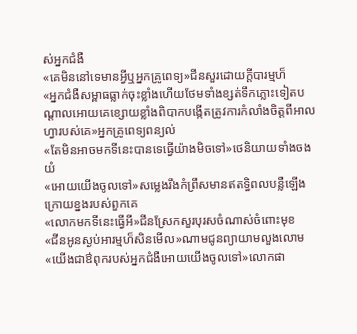ស់អ្នកជំងឺ
«គេមិននៅទេមានអ្វីឬអ្នកគ្រូពេទ្យ»ជីនសួរដោយក្ដីបារម្មហ៏
«អ្នកជំងឺសម្ពាធធ្លាក់ចុះខ្លាំងហើយថែមទាំងខ្សត់ទឹកភ្លោះទៀតបណ្ដាលអោយគេខ្សោយខ្លាំងពិបាកបង្កើតត្រូវការកំលាំងចិត្តពីអាលហ្វារបស់គេ»អ្នកគ្រូពេទ្យពន្យល់
«តែមិនអាចមកទីនេះបានទេធ្វើយ៉ាងមិចទៅ»ថេនិយាយទាំងចងយំ
«អោយយើងចូលទៅ»សម្លេងរឹងកំព្រឹសមានឥតទ្ធិពលបន្លឺឡើងក្រោយខ្នងរបស់ពួកគេ
«លោកមកទីនេះធ្វើអី»ជីនស្រែកសួរបុរសចំណាស់ចំពោះមុខ
«ជីនអូនស្ងប់អារម្មហ៏សិនមើល»ណាមជូនព្យាយាមលួងលោម
«យើងជាឳពុករបស់អ្នកជំងឺអោយយើងចូលទៅ»លោកផា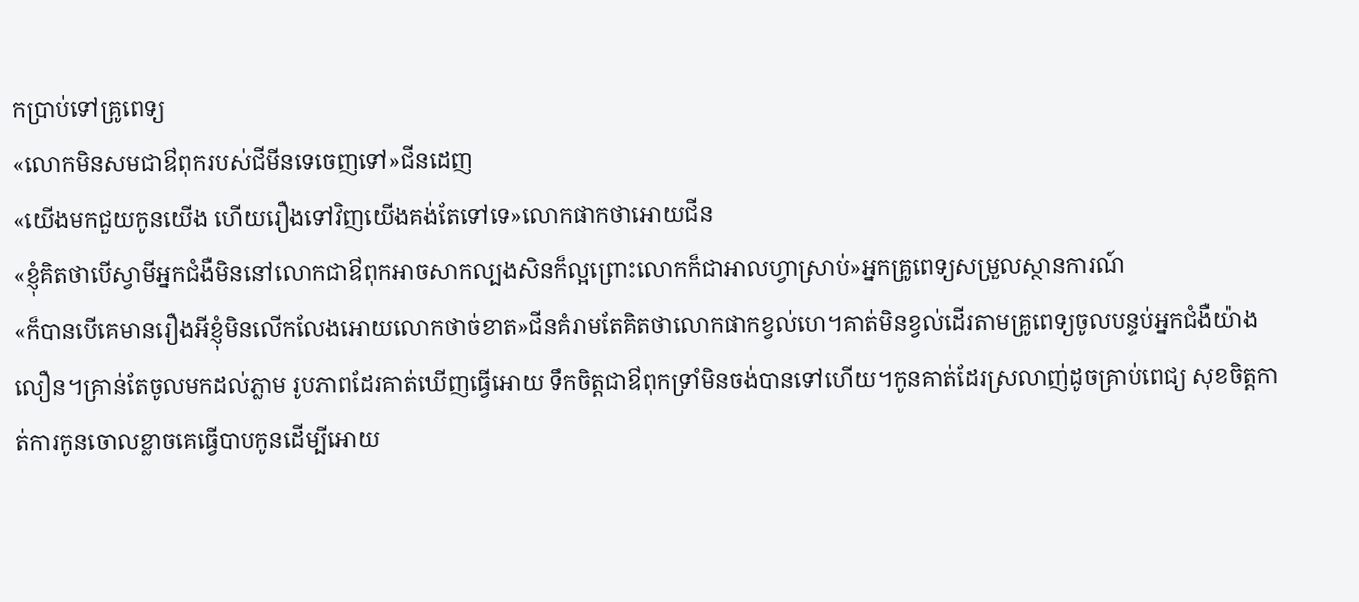កប្រាប់ទៅគ្រូពេទ្យ
«លោកមិនសមជាឳពុករបស់ជីមីនទេចេញទៅ»ជីនដេញ
«យើងមកជួយកូនយើង ហើយរឿងទៅវិញយើងគង់តែទៅទេ»លោកផាកថាអោយជីន
«ខ្ញុំគិតថាបើស្វាមីអ្នកជំងឺមិននៅលោកជាឳពុកអាចសាកល្បងសិនក៏ល្អព្រោះលោកក៏ជាអាលហ្វាស្រាប់»អ្នកគ្រូពេទ្យសម្រួលស្ថានការណ៍
«ក៏បានបើគេមានរឿងអីខ្ញុំមិនលើកលែងអោយលោកថាច់ខាត»ជីនគំរាមតែគិតថាលោកផាកខ្វល់ហេ។គាត់មិនខ្វល់ដើរតាមគ្រូពេទ្យចូលបន្ទប់អ្នកជំងឺយ៉ាងលឿន។គ្រាន់តែចូលមកដល់ភ្លាម រូបភាពដែរគាត់ឃើញធ្វើអោយ ទឹកចិត្តជាឳពុកទ្រាំមិនចង់បានទៅហើយ។កូនគាត់ដែរស្រលាញ់ដូចគ្រាប់ពេជ្យ សុខចិត្តកាត់ការកូនចោលខ្លាចគេធ្វើបាបកូនដើម្បីអោយ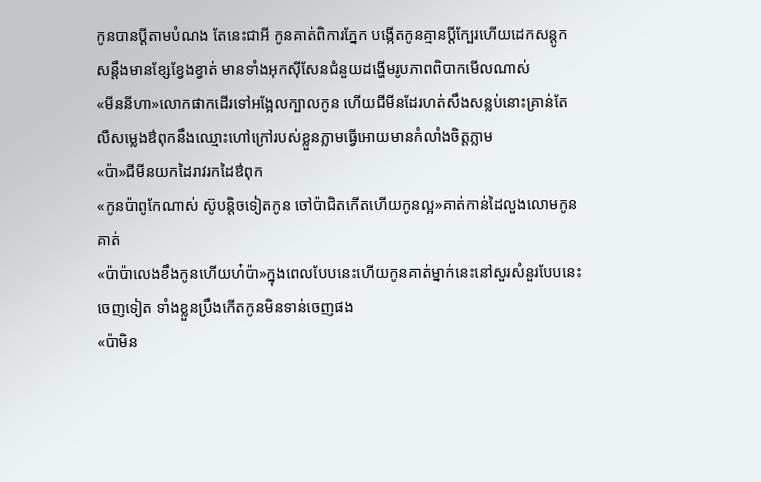កូនបានប្ដីតាមបំណង តែនេះជាអី កូនគាត់ពិការភ្នែក បង្កើតកូនគ្មានប្ដីក្បែរហើយដេកសន្ដូកសន្ដឹងមានខ្សែខ្វែងខ្វាត់ មានទាំងអុកសុីសែនជំនួយដង្ហើមរូបភាពពិបាកមើលណាស់
«មីននីហា»លោកផាកដើរទៅអង្អែលក្បាលកូន ហើយជីមីនដែរហត់សឹងសន្លប់នោះគ្រាន់តែលឺសម្លេងឳពុកនឹងឈ្មោះហៅក្រៅរបស់ខ្លួនភ្លាមធ្វើអោយមានកំលាំងចិត្តភ្លាម
«ប៉ា»ជីមីនយកដៃរាវរកដៃឳពុក
«កូនប៉ាពូកែណាស់ ស៊ូបន្តិចទៀតកូន ចៅប៉ាជិតកើតហើយកូនល្អ»គាត់កាន់ដៃលួងលោមកូនគាត់
«ប៉ាប៉ាលេងខឹងកូនហើយហ៎ប៉ា»ក្នុងពេលបែបនេះហើយកូនគាត់ម្នាក់នេះនៅសួរសំនួរបែបនេះចេញទៀត ទាំងខ្លួនប្រឹងកើតកូនមិនទាន់ចេញផង
«ប៉ាមិន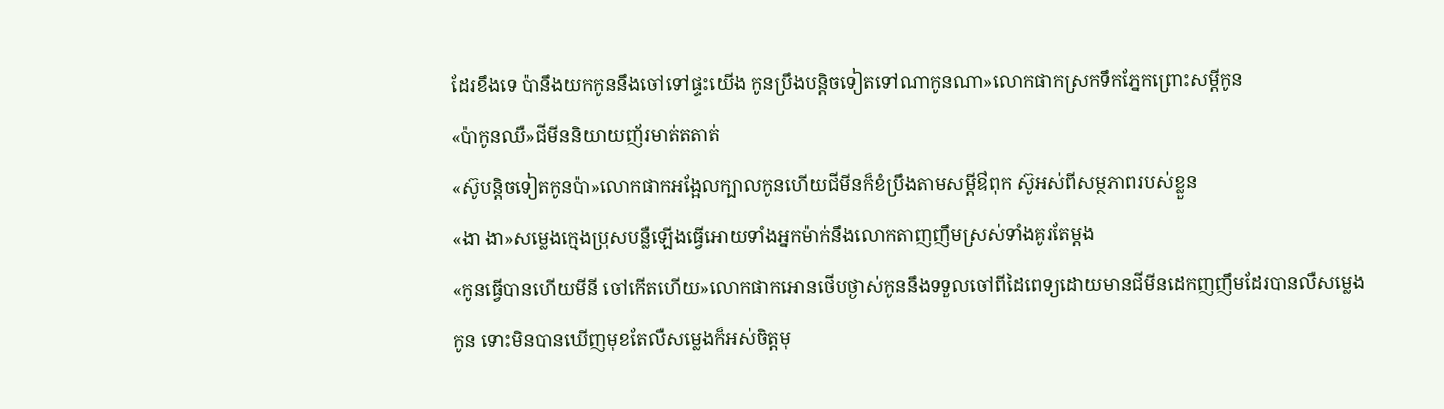ដែរខឹងទេ ប៉ានឹងយកកូននឹងចៅទៅផ្ទះយើង កូនប្រឹងបន្តិចទៀតទៅណាកូនណា»លោកផាកស្រកទឹកភ្នែកព្រោះសម្ដីកូន
«ប៉ាកូនឈឺ»ជីមីននិយាយញ័រមាត់តតាត់
«ស៊ូបន្តិចទៀតកូនប៉ា»លោកផាកអង្អែលក្បាលកូនហើយជីមីនក៏ខំប្រឹងតាមសម្ដីឳពុក ស៊ូអស់ពីសម្ថភាពរបស់ខ្លួន
«ងា ងា»សម្លេងក្មេងប្រុសបន្លឺឡើងធ្វើអោយទាំងអ្នកម៉ាក់នឹងលោកតាញញឹមស្រស់ទាំងគូរតែម្ដង
«កូនធ្វើបានហើយមីនី ចៅកើតហើយ»លោកផាកអោនថើបថ្ងាស់កូននឹងទទួលចៅពីដៃពេទ្យដោយមានជីមីនដេកញញឹមដែរបានលឺសម្លេងកូន ទោះមិនបានឃើញមុខតែលឺសម្លេងក៏អស់ចិត្តមុ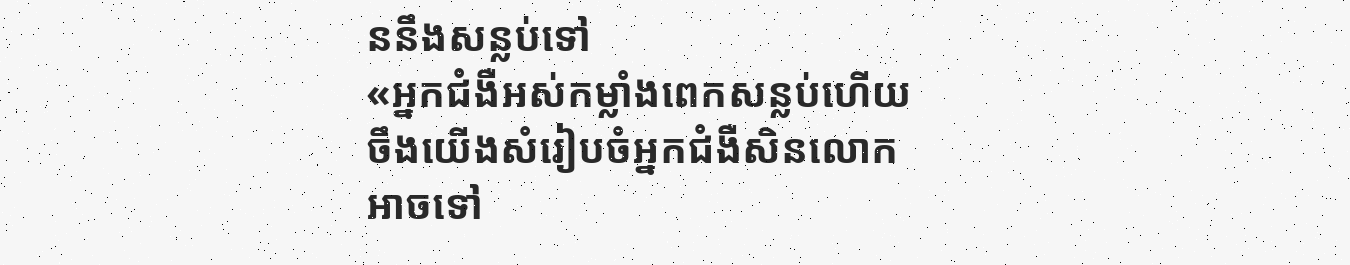ននឹងសន្លប់ទៅ
«អ្នកជំងឺអស់កម្លាំងពេកសន្លប់ហើយចឹងយើងសំរៀបចំអ្នកជំងឺសិនលោកអាចទៅ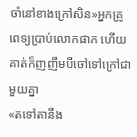ចាំនៅខាងក្រៅសិន»អ្នកគ្រូពេទ្យប្រាប់លោកផាក ហើយគាត់ក៏ញញឹមបីចៅទៅក្រៅជាមួយគ្នា
«តទៅតានឹង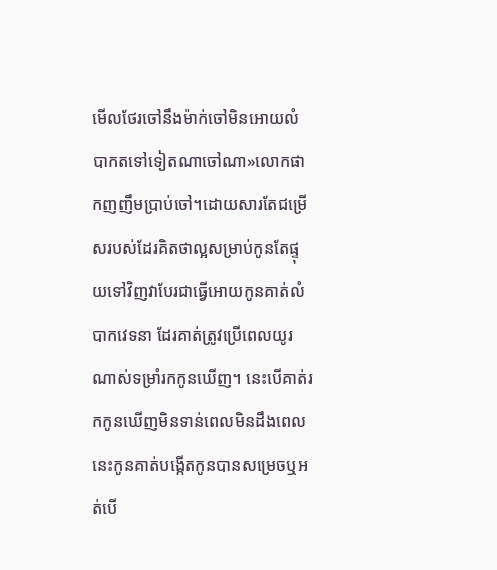មើលថែរចៅនឹងម៉ាក់ចៅមិនអោយលំបាកតទៅទៀតណាចៅណា»លោកផាកញញឹមប្រាប់ចៅ។ដោយសារតែជម្រើសរបស់ដែរគិតថាល្អសម្រាប់កូនតែផ្ទុយទៅវិញវាបែរជាធ្វើអោយកូនគាត់លំបាកវេទនា ដែរគាត់ត្រូវប្រើពេលយូរណាស់ទម្រាំរកកូនឃើញ។ នេះបើគាត់រកកូនឃើញមិនទាន់ពេលមិនដឹងពេលនេះកូនគាត់បង្កើតកូនបានសម្រេចឬអត់បើ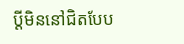ប្ដីមិននៅជិតបែប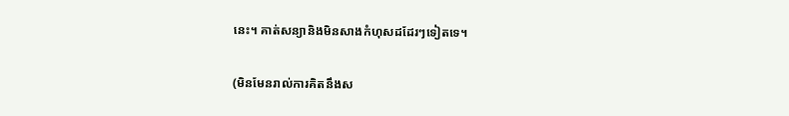នេះ។ គាត់សន្យានិងមិនសាងកំហុសដដែរៗទៀតទេ។

(មិនមែនរាល់ការគិតនឹងស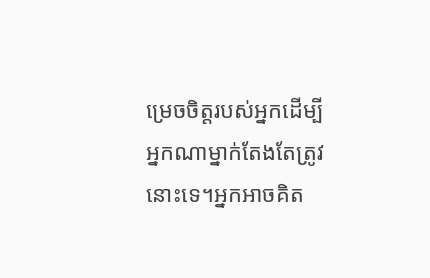ម្រេចចិត្តរបស់អ្នកដើម្បីអ្នកណាម្នាក់តែងតែត្រូវនោះទេ។អ្នកអាចគិត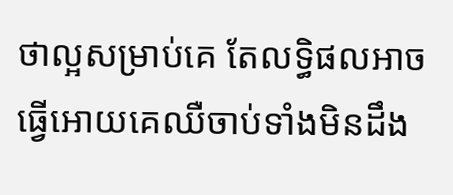ថាល្អសម្រាប់គេ តែលទ្ធិផលអាចធ្វើអោយគេឈឺចាប់ទាំងមិនដឹង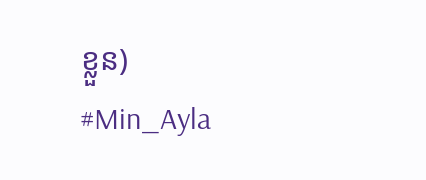ខ្លួន)
#Min_Ayla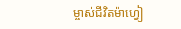ម្ចាស់ជីវិតម៉ាហ្វៀ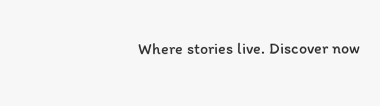Where stories live. Discover now